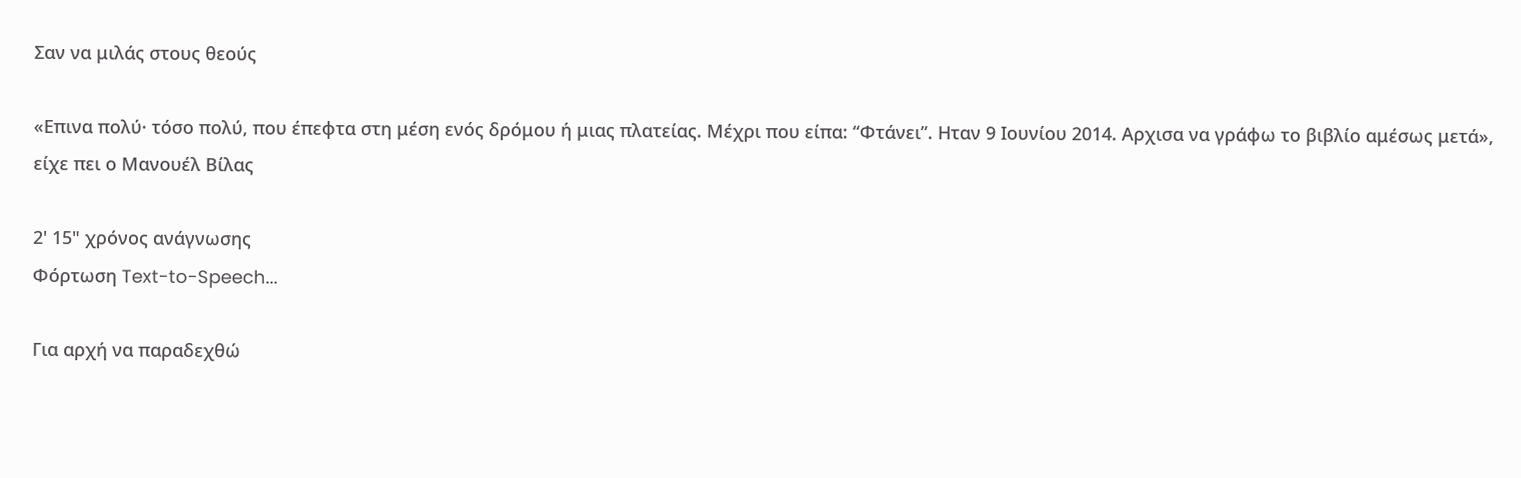Σαν να μιλάς στους θεούς

«Επινα πολύ· τόσο πολύ, που έπεφτα στη μέση ενός δρόμου ή μιας πλατείας. Μέχρι που είπα: “Φτάνει”. Ηταν 9 Ιουνίου 2014. Αρχισα να γράφω το βιβλίο αμέσως μετά», είχε πει ο Μανουέλ Βίλας

2' 15" χρόνος ανάγνωσης
Φόρτωση Text-to-Speech...

Για αρχή να παραδεχθώ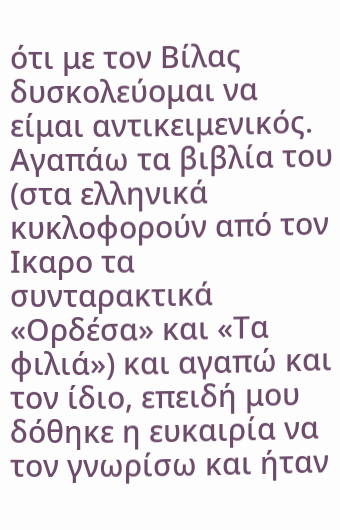ότι με τον Βίλας δυσκολεύομαι να είμαι αντικειμενικός. Αγαπάω τα βιβλία του (στα ελληνικά κυκλοφορούν από τον Ικαρο τα συνταρακτικά «Ορδέσα» και «Τα φιλιά») και αγαπώ και τον ίδιο, επειδή μου δόθηκε η ευκαιρία να τον γνωρίσω και ήταν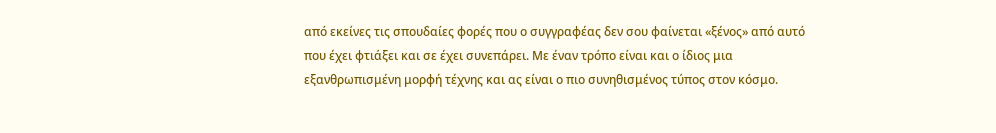από εκείνες τις σπουδαίες φορές που ο συγγραφέας δεν σου φαίνεται «ξένος» από αυτό που έχει φτιάξει και σε έχει συνεπάρει. Με έναν τρόπο είναι και ο ίδιος μια εξανθρωπισμένη μορφή τέχνης και ας είναι ο πιο συνηθισμένος τύπος στον κόσμο.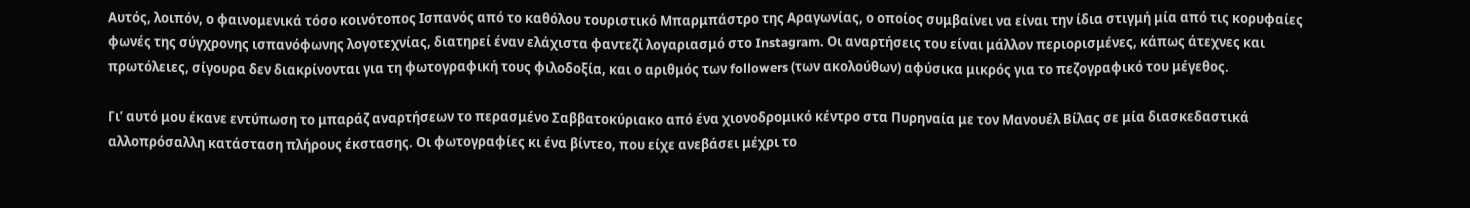Αυτός, λοιπόν, ο φαινομενικά τόσο κοινότοπος Ισπανός από το καθόλου τουριστικό Μπαρμπάστρο της Αραγωνίας, ο οποίος συμβαίνει να είναι την ίδια στιγμή μία από τις κορυφαίες φωνές της σύγχρονης ισπανόφωνης λογοτεχνίας, διατηρεί έναν ελάχιστα φαντεζί λογαριασμό στο Instagram. Οι αναρτήσεις του είναι μάλλον περιορισμένες, κάπως άτεχνες και πρωτόλειες, σίγουρα δεν διακρίνονται για τη φωτογραφική τους φιλοδοξία, και ο αριθμός των followers (των ακολούθων) αφύσικα μικρός για το πεζογραφικό του μέγεθος.

Γι’ αυτό μου έκανε εντύπωση το μπαράζ αναρτήσεων το περασμένο Σαββατοκύριακο από ένα χιονοδρομικό κέντρο στα Πυρηναία με τον Μανουέλ Βίλας σε μία διασκεδαστικά αλλοπρόσαλλη κατάσταση πλήρους έκστασης. Οι φωτογραφίες κι ένα βίντεο, που είχε ανεβάσει μέχρι το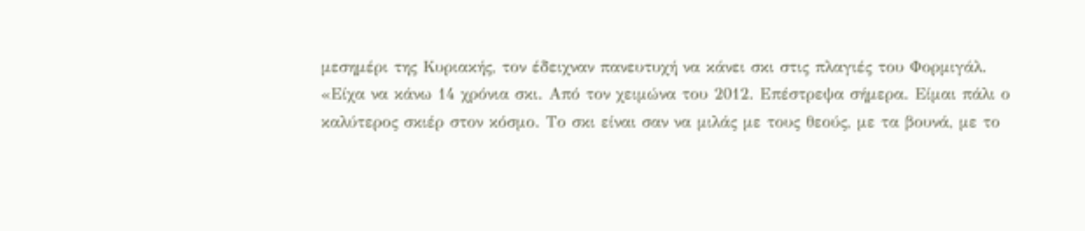μεσημέρι της Κυριακής, τον έδειχναν πανευτυχή να κάνει σκι στις πλαγιές του Φορμιγάλ. «Είχα να κάνω 14 χρόνια σκι. Από τον χειμώνα του 2012. Επέστρεψα σήμερα. Είμαι πάλι ο καλύτερος σκιέρ στον κόσμο. Το σκι είναι σαν να μιλάς με τους θεούς, με τα βουνά, με το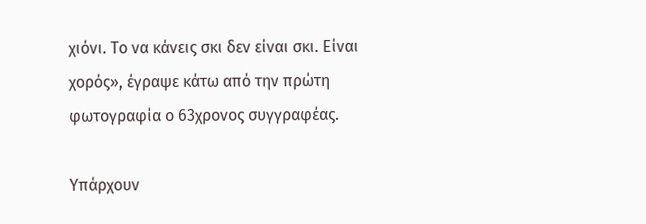χιόνι. Το να κάνεις σκι δεν είναι σκι. Είναι χορός», έγραψε κάτω από την πρώτη φωτογραφία ο 63χρονος συγγραφέας.

Υπάρχουν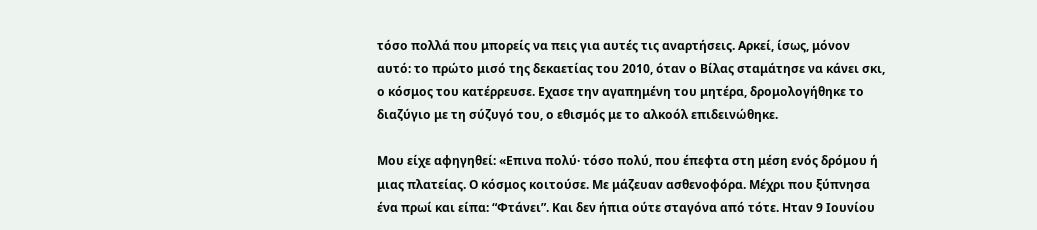τόσο πολλά που μπορείς να πεις για αυτές τις αναρτήσεις. Αρκεί, ίσως, μόνον αυτό: το πρώτο μισό της δεκαετίας του 2010, όταν ο Βίλας σταμάτησε να κάνει σκι, ο κόσμος του κατέρρευσε. Εχασε την αγαπημένη του μητέρα, δρομολογήθηκε το διαζύγιο με τη σύζυγό του, ο εθισμός με το αλκοόλ επιδεινώθηκε.

Μου είχε αφηγηθεί: «Επινα πολύ· τόσο πολύ, που έπεφτα στη μέση ενός δρόμου ή μιας πλατείας. Ο κόσμος κοιτούσε. Με μάζευαν ασθενοφόρα. Μέχρι που ξύπνησα ένα πρωί και είπα: “Φτάνει”. Και δεν ήπια ούτε σταγόνα από τότε. Ηταν 9 Ιουνίου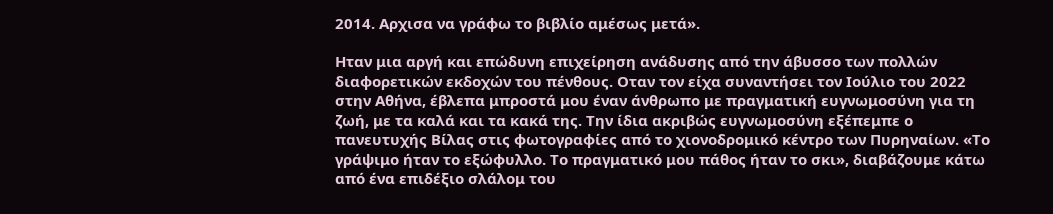2014. Αρχισα να γράφω το βιβλίο αμέσως μετά».

Ηταν μια αργή και επώδυνη επιχείρηση ανάδυσης από την άβυσσο των πολλών διαφορετικών εκδοχών του πένθους. Οταν τον είχα συναντήσει τον Ιούλιο του 2022 στην Αθήνα, έβλεπα μπροστά μου έναν άνθρωπο με πραγματική ευγνωμοσύνη για τη ζωή, με τα καλά και τα κακά της. Την ίδια ακριβώς ευγνωμοσύνη εξέπεμπε ο πανευτυχής Βίλας στις φωτογραφίες από το χιονοδρομικό κέντρο των Πυρηναίων. «Το γράψιμο ήταν το εξώφυλλο. Το πραγματικό μου πάθος ήταν το σκι», διαβάζουμε κάτω από ένα επιδέξιο σλάλομ του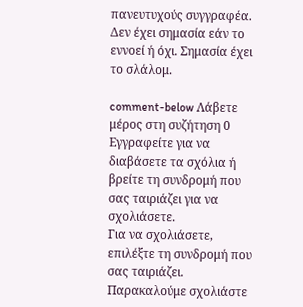πανευτυχούς συγγραφέα. Δεν έχει σημασία εάν το εννοεί ή όχι. Σημασία έχει το σλάλομ.

comment-below Λάβετε μέρος στη συζήτηση 0 Εγγραφείτε για να διαβάσετε τα σχόλια ή
βρείτε τη συνδρομή που σας ταιριάζει για να σχολιάσετε.
Για να σχολιάσετε, επιλέξτε τη συνδρομή που σας ταιριάζει. Παρακαλούμε σχολιάστε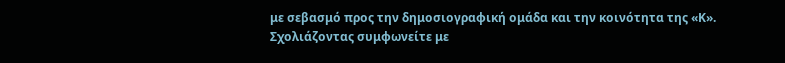με σεβασμό προς την δημοσιογραφική ομάδα και την κοινότητα της «Κ».
Σχολιάζοντας συμφωνείτε με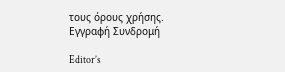τους όρους χρήσης.
Εγγραφή Συνδρομή

Editor’s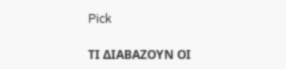Pick

ΤΙ ΔΙΑΒΑΖΟΥΝ ΟΙ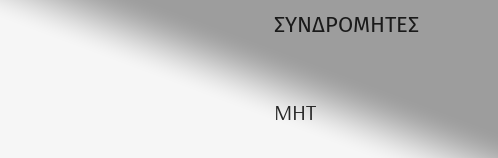ΣΥΝΔΡΟΜΗΤΕΣ

MHT